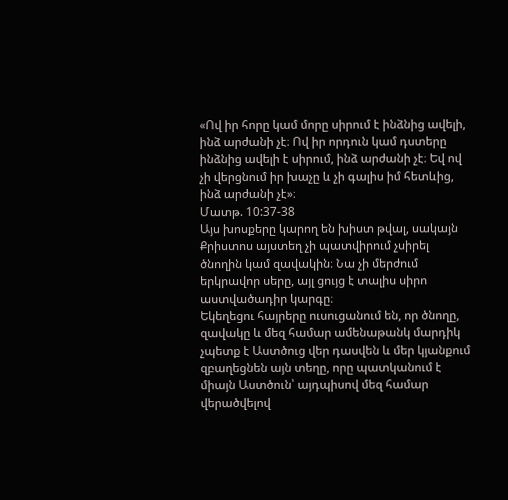«Ով իր հորը կամ մորը սիրում է ինձնից ավելի, ինձ արժանի չէ։ Ով իր որդուն կամ դստերը ինձնից ավելի է սիրում, ինձ արժանի չէ։ Եվ ով չի վերցնում իր խաչը և չի գալիս իմ հետևից, ինձ արժանի չէ»։
Մատթ. 10:37-38
Այս խոսքերը կարող են խիստ թվալ, սակայն Քրիստոս այստեղ չի պատվիրում չսիրել ծնողին կամ զավակին։ Նա չի մերժում երկրավոր սերը, այլ ցույց է տալիս սիրո աստվածադիր կարգը։
Եկեղեցու հայրերը ուսուցանում են, որ ծնողը, զավակը և մեզ համար ամենաթանկ մարդիկ չպետք է Աստծուց վեր դասվեն և մեր կյանքում զբաղեցնեն այն տեղը, որը պատկանում է միայն Աստծուն՝ այդպիսով մեզ համար վերածվելով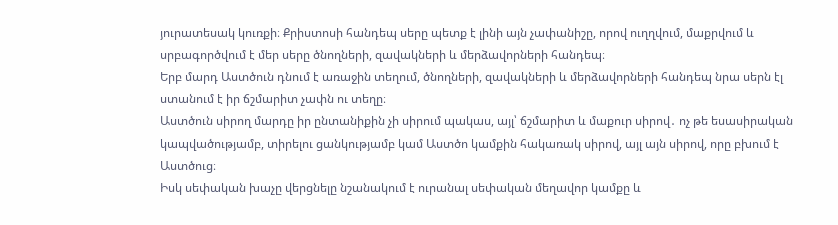յուրատեսակ կուռքի։ Քրիստոսի հանդեպ սերը պետք է լինի այն չափանիշը, որով ուղղվում, մաքրվում և սրբագործվում է մեր սերը ծնողների, զավակների և մերձավորների հանդեպ։
Երբ մարդ Աստծուն դնում է առաջին տեղում, ծնողների, զավակների և մերձավորների հանդեպ նրա սերն էլ ստանում է իր ճշմարիտ չափն ու տեղը։
Աստծուն սիրող մարդը իր ընտանիքին չի սիրում պակաս, այլ՝ ճշմարիտ և մաքուր սիրով․ ոչ թե եսասիրական կապվածությամբ, տիրելու ցանկությամբ կամ Աստծո կամքին հակառակ սիրով, այլ այն սիրով, որը բխում է Աստծուց։
Իսկ սեփական խաչը վերցնելը նշանակում է ուրանալ սեփական մեղավոր կամքը և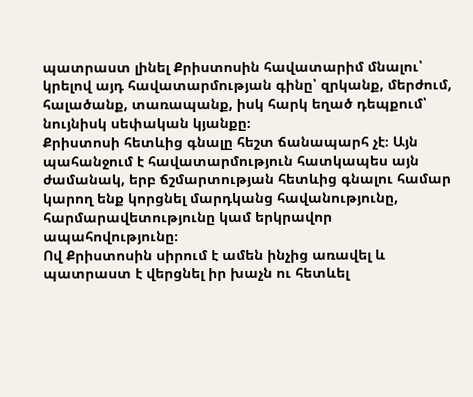պատրաստ լինել Քրիստոսին հավատարիմ մնալու՝ կրելով այդ հավատարմության գինը՝ զրկանք, մերժում, հալածանք, տառապանք, իսկ հարկ եղած դեպքում՝ նույնիսկ սեփական կյանքը։
Քրիստոսի հետևից գնալը հեշտ ճանապարհ չէ։ Այն պահանջում է հավատարմություն հատկապես այն ժամանակ, երբ ճշմարտության հետևից գնալու համար կարող ենք կորցնել մարդկանց հավանությունը, հարմարավետությունը կամ երկրավոր ապահովությունը։
Ով Քրիստոսին սիրում է ամեն ինչից առավել և պատրաստ է վերցնել իր խաչն ու հետևել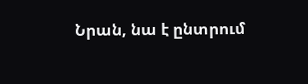Նրան, նա է ընտրում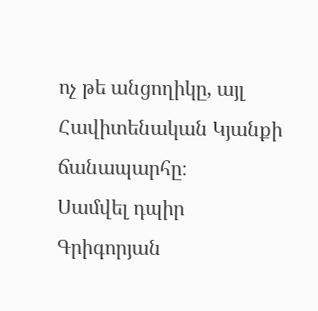ոչ թե անցողիկը, այլ Հավիտենական Կյանքի ճանապարհը։
Սամվել դպիր Գրիգորյան